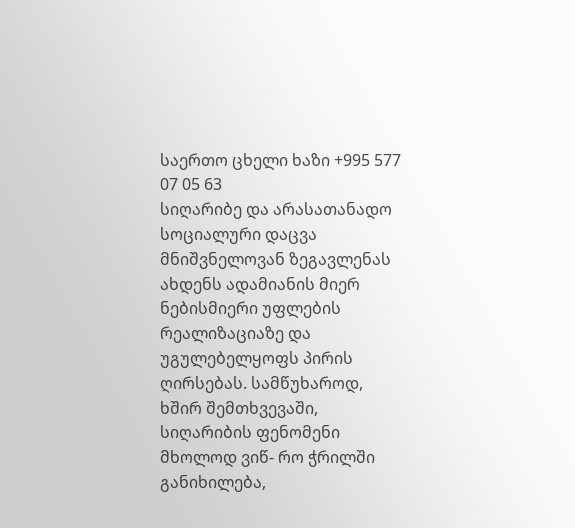საერთო ცხელი ხაზი +995 577 07 05 63
სიღარიბე და არასათანადო სოციალური დაცვა მნიშვნელოვან ზეგავლენას ახდენს ადამიანის მიერ ნებისმიერი უფლების რეალიზაციაზე და უგულებელყოფს პირის ღირსებას. სამწუხაროდ, ხშირ შემთხვევაში, სიღარიბის ფენომენი მხოლოდ ვიწ- რო ჭრილში განიხილება,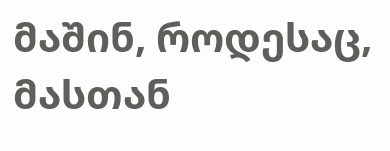მაშინ, როდესაც, მასთან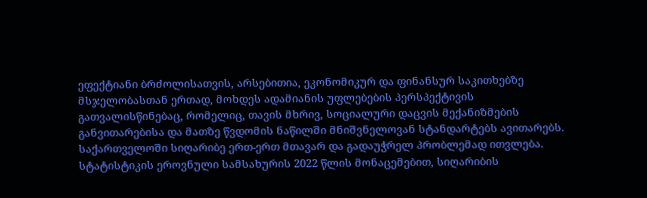ეფექტიანი ბრძოლისათვის, არსებითია, ეკონომიკურ და ფინანსურ საკითხებზე მსჯელობასთან ერთად, მოხდეს ადამიანის უფლებების პერსპექტივის გათვალისწინებაც, რომელიც, თავის მხრივ, სოციალური დაცვის მექანიზმების განვითარებისა და მათზე წვდომის ნაწილში მნიშვნელოვან სტანდარტებს ავითარებს.
საქართველოში სიღარიბე ერთ-ერთ მთავარ და გადაუჭრელ პრობლემად ითვლება. სტატისტიკის ეროვნული სამსახურის 2022 წლის მონაცემებით, სიღარიბის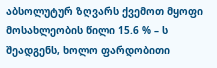აბსოლუტურ ზღვარს ქვემოთ მყოფი მოსახლეობის წილი 15.6 % – ს შეადგენს, ხოლო ფარდობითი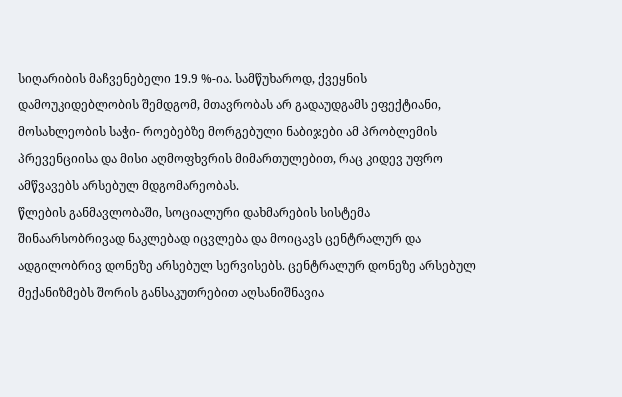სიღარიბის მაჩვენებელი 19.9 %-ია. სამწუხაროდ, ქვეყნის დამოუკიდებლობის შემდგომ, მთავრობას არ გადაუდგამს ეფექტიანი, მოსახლეობის საჭი- როებებზე მორგებული ნაბიჯები ამ პრობლემის პრევენციისა და მისი აღმოფხვრის მიმართულებით, რაც კიდევ უფრო ამწვავებს არსებულ მდგომარეობას.
წლების განმავლობაში, სოციალური დახმარების სისტემა შინაარსობრივად ნაკლებად იცვლება და მოიცავს ცენტრალურ და ადგილობრივ დონეზე არსებულ სერვისებს. ცენტრალურ დონეზე არსებულ მექანიზმებს შორის განსაკუთრებით აღსანიშნავია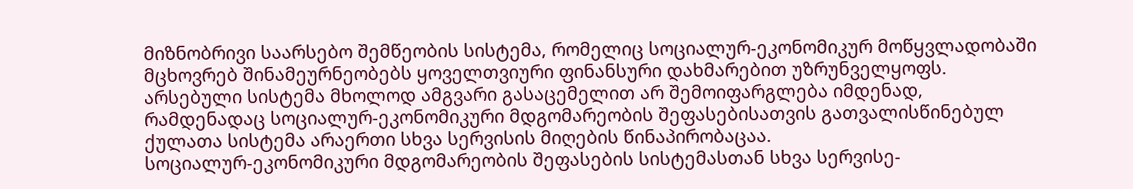მიზნობრივი საარსებო შემწეობის სისტემა, რომელიც სოციალურ-ეკონომიკურ მოწყვლადობაში მცხოვრებ შინამეურნეობებს ყოველთვიური ფინანსური დახმარებით უზრუნველყოფს. არსებული სისტემა მხოლოდ ამგვარი გასაცემელით არ შემოიფარგლება იმდენად, რამდენადაც სოციალურ-ეკონომიკური მდგომარეობის შეფასებისათვის გათვალისწინებულ ქულათა სისტემა არაერთი სხვა სერვისის მიღების წინაპირობაცაა.
სოციალურ-ეკონომიკური მდგომარეობის შეფასების სისტემასთან სხვა სერვისე-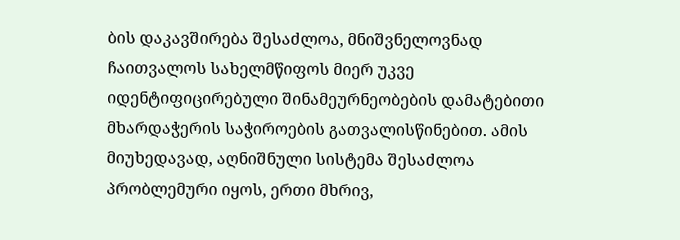ბის დაკავშირება შესაძლოა, მნიშვნელოვნად ჩაითვალოს სახელმწიფოს მიერ უკვე იდენტიფიცირებული შინამეურნეობების დამატებითი მხარდაჭერის საჭიროების გათვალისწინებით. ამის მიუხედავად, აღნიშნული სისტემა შესაძლოა პრობლემური იყოს, ერთი მხრივ,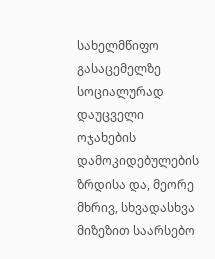სახელმწიფო გასაცემელზე სოციალურად დაუცველი ოჯახების დამოკიდებულების ზრდისა და, მეორე მხრივ, სხვადასხვა მიზეზით საარსებო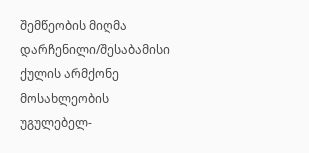შემწეობის მიღმა დარჩენილი/შესაბამისი ქულის არმქონე მოსახლეობის უგულებელ-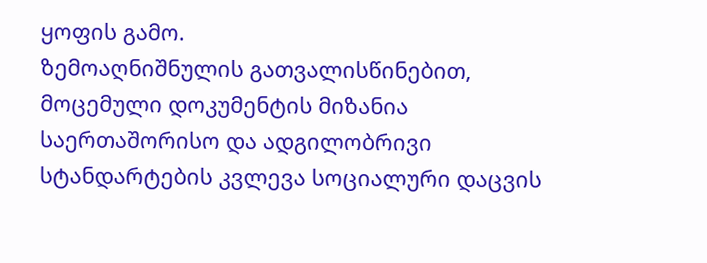ყოფის გამო.
ზემოაღნიშნულის გათვალისწინებით, მოცემული დოკუმენტის მიზანია საერთაშორისო და ადგილობრივი სტანდარტების კვლევა სოციალური დაცვის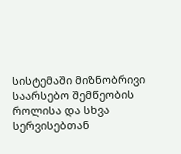სისტემაში მიზნობრივი საარსებო შემწეობის როლისა და სხვა სერვისებთან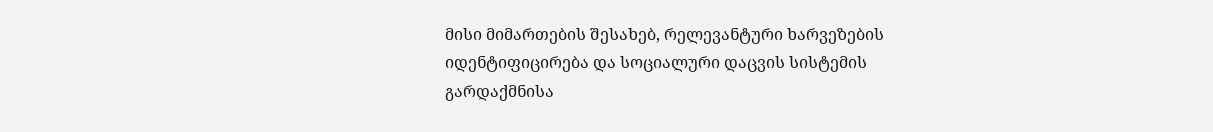მისი მიმართების შესახებ, რელევანტური ხარვეზების იდენტიფიცირება და სოციალური დაცვის სისტემის გარდაქმნისა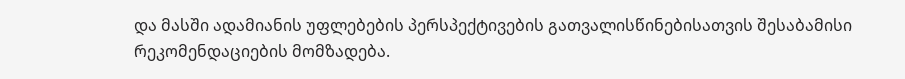და მასში ადამიანის უფლებების პერსპექტივების გათვალისწინებისათვის შესაბამისი რეკომენდაციების მომზადება.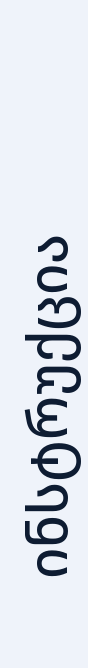ინსტრუქცია